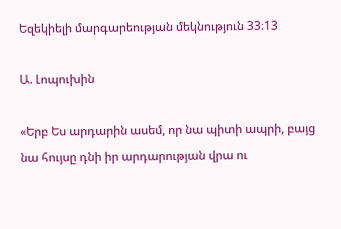Եզեկիելի մարգարեության մեկնություն 33։13

Ա. Լոպուխին

«Երբ Ես արդարին ասեմ, որ նա պիտի ապրի, բայց նա հույսը դնի իր արդարության վրա ու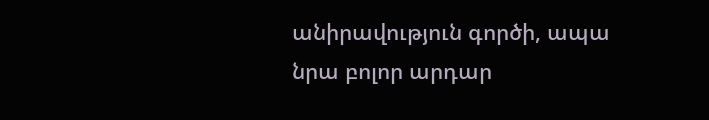անիրավություն գործի, ապա նրա բոլոր արդար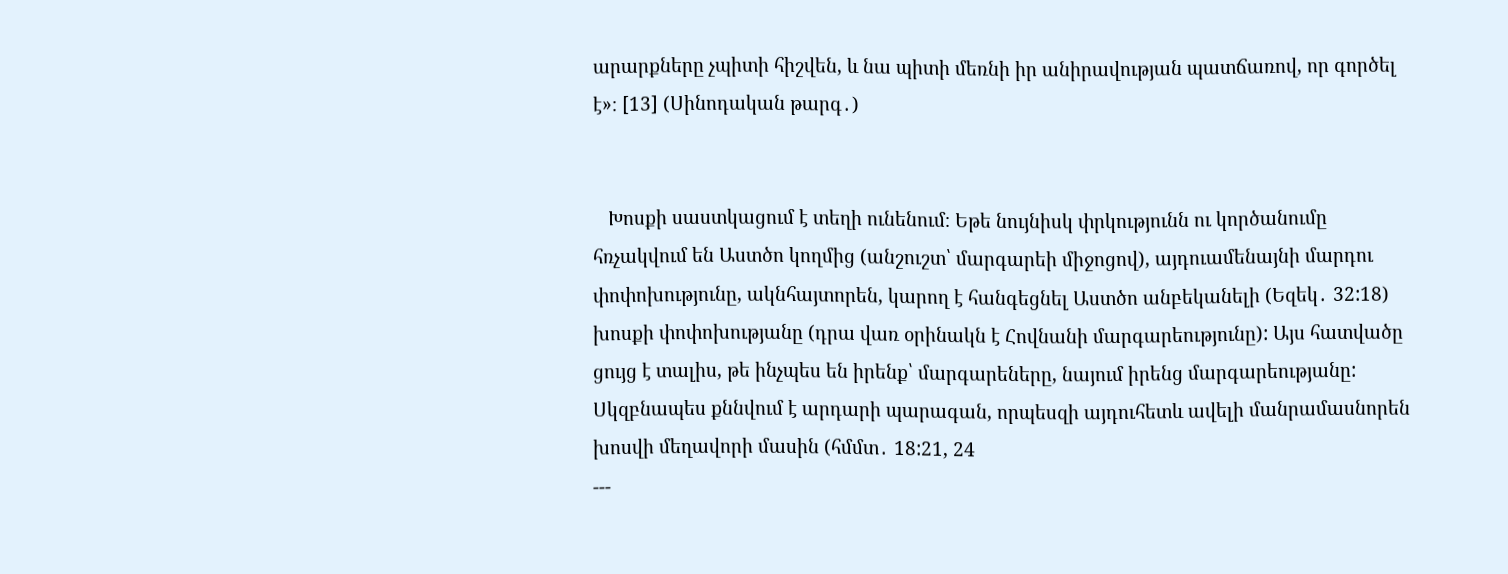արարքները չպիտի հիշվեն, և նա պիտի մեռնի իր անիրավության պատճառով, որ գործել է»։ [13] (Սինոդական թարգ․)


   Խոսքի սաստկացում է տեղի ունենում։ Եթե նույնիսկ փրկությունն ու կործանումը հռչակվում են Աստծո կողմից (անշուշտ՝ մարգարեի միջոցով), այդուամենայնի մարդու փոփոխությունը, ակնհայտորեն, կարող է հանգեցնել Աստծո անբեկանելի (Եզեկ․ 32:18) խոսքի փոփոխությանը (դրա վառ օրինակն է Հովնանի մարգարեությունը): Այս հատվածը ցույց է տալիս, թե ինչպես են իրենք՝ մարգարեները, նայում իրենց մարգարեությանը: Սկզբնապես քննվում է արդարի պարագան, որպեսզի այդուհետև ավելի մանրամասնորեն խոսվի մեղավորի մասին (հմմտ․ 18:21, 24
---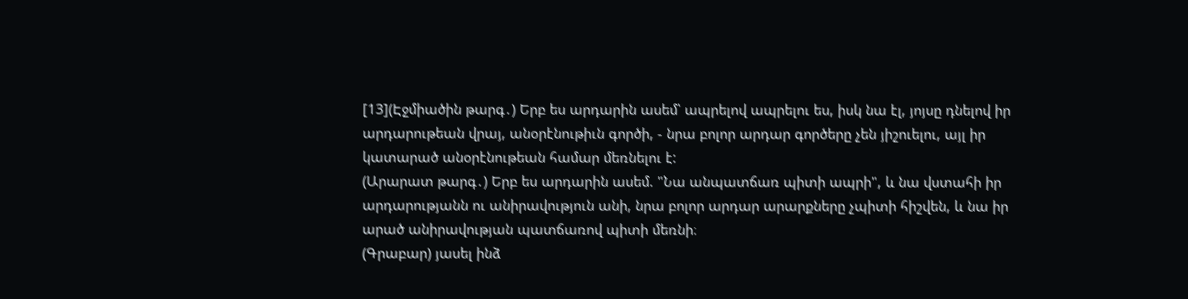[13](Էջմիածին թարգ․) Երբ ես արդարին ասեմ՝ ապրելով ապրելու ես, իսկ նա էլ, յոյսը դնելով իր արդարութեան վրայ, անօրէնութիւն գործի, - նրա բոլոր արդար գործերը չեն յիշուելու, այլ իր կատարած անօրէնութեան համար մեռնելու է:
(Արարատ թարգ․) Երբ ես արդարին ասեմ. "Նա անպատճառ պիտի ապրի", և նա վստահի իր արդարությանն ու անիրավություն անի, նրա բոլոր արդար արարքները չպիտի հիշվեն, և նա իր արած անիրավության պատճառով պիտի մեռնի։
(Գրաբար) յասել ինձ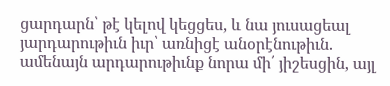ցարդարն՝ թէ կելով կեցցես, և նա յուսացեալ յարդարութիւն իւր՝ առնիցէ անօրէնութիւն. ամենայն արդարութիւնք նորա մի՛ յիշեսցին, այլ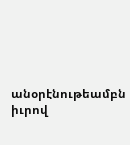անօրէնութեամբն իւրով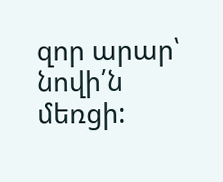զոր արար՝ նովի՛ն մեռցի: